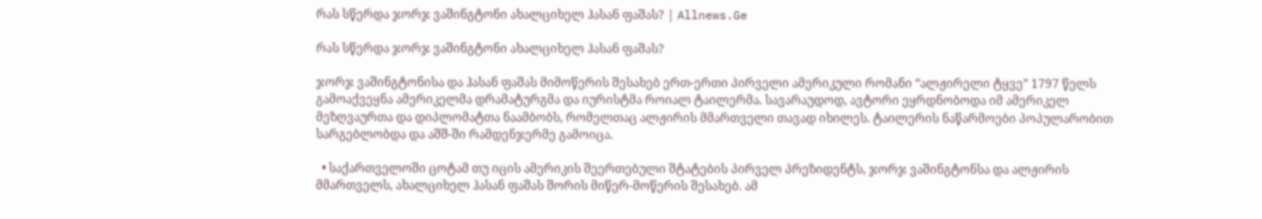რას სწერდა ჯორჯ ვაშინგტონი ახალციხელ ჰასან ფაშას? | Allnews.Ge

რას სწერდა ჯორჯ ვაშინგტონი ახალციხელ ჰასან ფაშას?

ჯორჯ ვაშინგტონისა და ჰასან ფაშას მიმოწერის შესახებ ერთ-ერთი პირველი ამერიკული რომანი “ალჟირელი ტყვე” 1797 წელს გამოაქვეყნა ამერიკელმა დრამატურგმა და იურისტმა როიალ ტაილერმა. სავარაუდოდ, ავტორი ეყრდნობოდა იმ ამერიკელ მეზღვაურთა და დიპლომატთა ნაამბობს, რომელთაც ალჟირის მმართველი თავად იხილეს. ტაილერის ნაწარმოები პოპულარობით სარგებლობდა და აშშ-ში რამდენჯერმე გამოიცა.

  • საქართველოში ცოტამ თუ იცის ამერიკის შეერთებული შტატების პირველ პრეზიდენტს, ჯორჯ ვაშინგტონსა და ალჟირის მმართველს, ახალციხელ ჰასან ფაშას შორის მიწერ-მოწერის შესახებ. ამ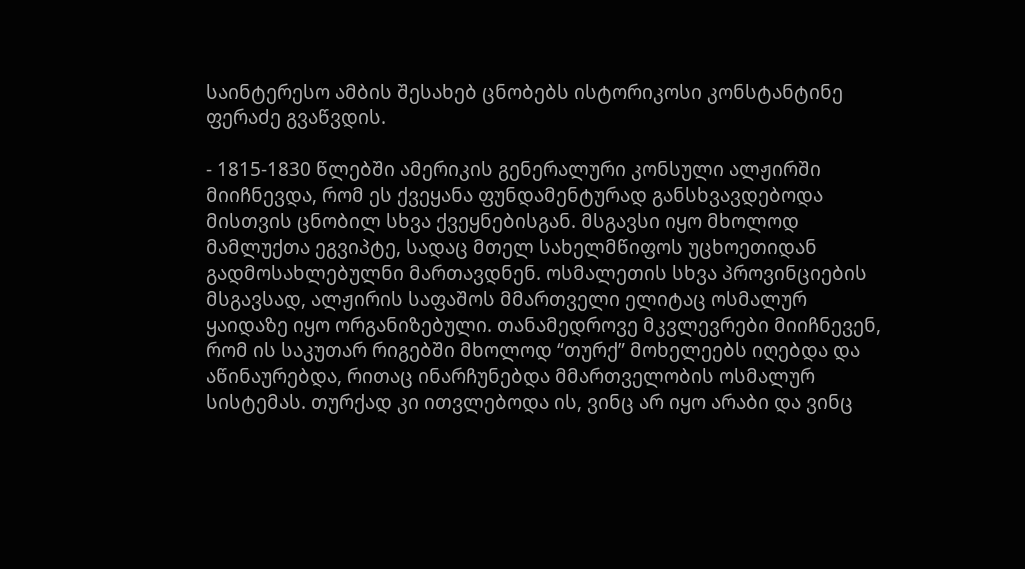საინტერესო ამბის შესახებ ცნობებს ისტორიკოსი კონსტანტინე ფერაძე გვაწვდის.

- 1815-1830 წლებში ამერიკის გენერალური კონსული ალჟირში მიიჩნევდა, რომ ეს ქვეყანა ფუნდამენტურად განსხვავდებოდა მისთვის ცნობილ სხვა ქვეყნებისგან. მსგავსი იყო მხოლოდ მამლუქთა ეგვიპტე, სადაც მთელ სახელმწიფოს უცხოეთიდან გადმოსახლებულნი მართავდნენ. ოსმალეთის სხვა პროვინციების მსგავსად, ალჟირის საფაშოს მმართველი ელიტაც ოსმალურ ყაიდაზე იყო ორგანიზებული. თანამედროვე მკვლევრები მიიჩნევენ, რომ ის საკუთარ რიგებში მხოლოდ “თურქ” მოხელეებს იღებდა და აწინაურებდა, რითაც ინარჩუნებდა მმართველობის ოსმალურ სისტემას. თურქად კი ითვლებოდა ის, ვინც არ იყო არაბი და ვინც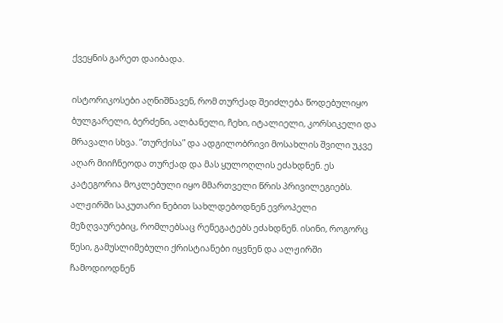ქვეყნის გარეთ დაიბადა.

ისტორიკოსები აღნიშნავენ, რომ თურქად შეიძლება წოდებულიყო ბულგარელი, ბერძენი, ალბანელი, ჩეხი, იტალიელი, კორსიკელი და მრავალი სხვა. “თურქისა” და ადგილობრივი მოსახლის შვილი უკვე აღარ მიიჩნეოდა თურქად და მას ყულოღლის ეძახდნენ. ეს კატეგორია მოკლებული იყო მმართველი წრის პრივილეგიებს. ალჟირში საკუთარი ნებით სახლდებოდნენ ევროპელი მეზღვაურებიც, რომლებსაც რენეგატებს ეძახდნენ. ისინი, როგორც წესი, გამუსლიმებული ქრისტიანები იყვნენ და ალჟირში ჩამოდიოდნენ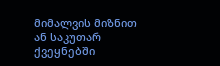მიმალვის მიზნით ან საკუთარ ქვეყნებში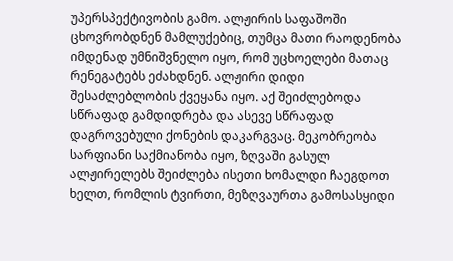უპერსპექტივობის გამო. ალჟირის საფაშოში ცხოვრობდნენ მამლუქებიც, თუმცა მათი რაოდენობა იმდენად უმნიშვნელო იყო, რომ უცხოელები მათაც რენეგატებს ეძახდნენ. ალჟირი დიდი შესაძლებლობის ქვეყანა იყო. აქ შეიძლებოდა სწრაფად გამდიდრება და ასევე სწრაფად დაგროვებული ქონების დაკარგვაც. მეკობრეობა სარფიანი საქმიანობა იყო, ზღვაში გასულ ალჟირელებს შეიძლება ისეთი ხომალდი ჩაეგდოთ ხელთ, რომლის ტვირთი, მეზღვაურთა გამოსასყიდი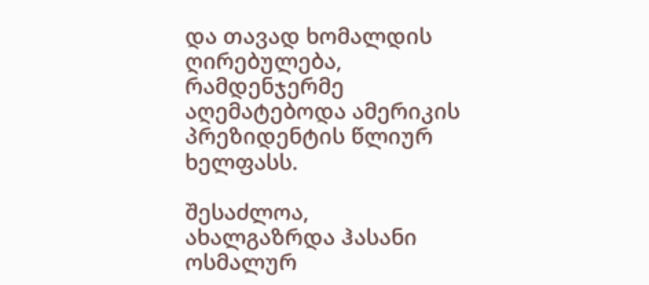და თავად ხომალდის ღირებულება, რამდენჯერმე აღემატებოდა ამერიკის პრეზიდენტის წლიურ ხელფასს.

შესაძლოა, ახალგაზრდა ჰასანი ოსმალურ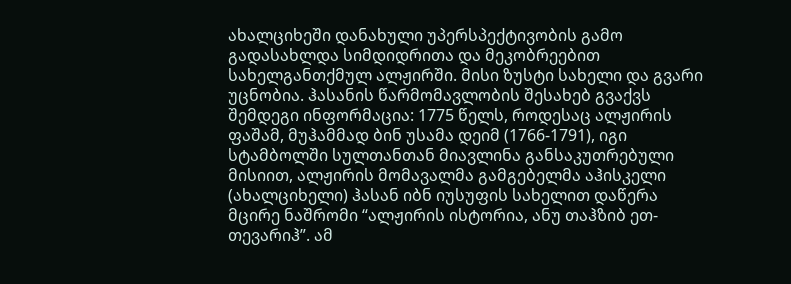ახალციხეში დანახული უპერსპექტივობის გამო გადასახლდა სიმდიდრითა და მეკობრეებით სახელგანთქმულ ალჟირში. მისი ზუსტი სახელი და გვარი უცნობია. ჰასანის წარმომავლობის შესახებ გვაქვს შემდეგი ინფორმაცია: 1775 წელს, როდესაც ალჟირის ფაშამ, მუჰამმად ბინ უსამა დეიმ (1766-1791), იგი სტამბოლში სულთანთან მიავლინა განსაკუთრებული მისიით, ალჟირის მომავალმა გამგებელმა აჰისკელი (ახალციხელი) ჰასან იბნ იუსუფის სახელით დაწერა მცირე ნაშრომი “ალჟირის ისტორია, ანუ თაჰზიბ ეთ-თევარიჰ”. ამ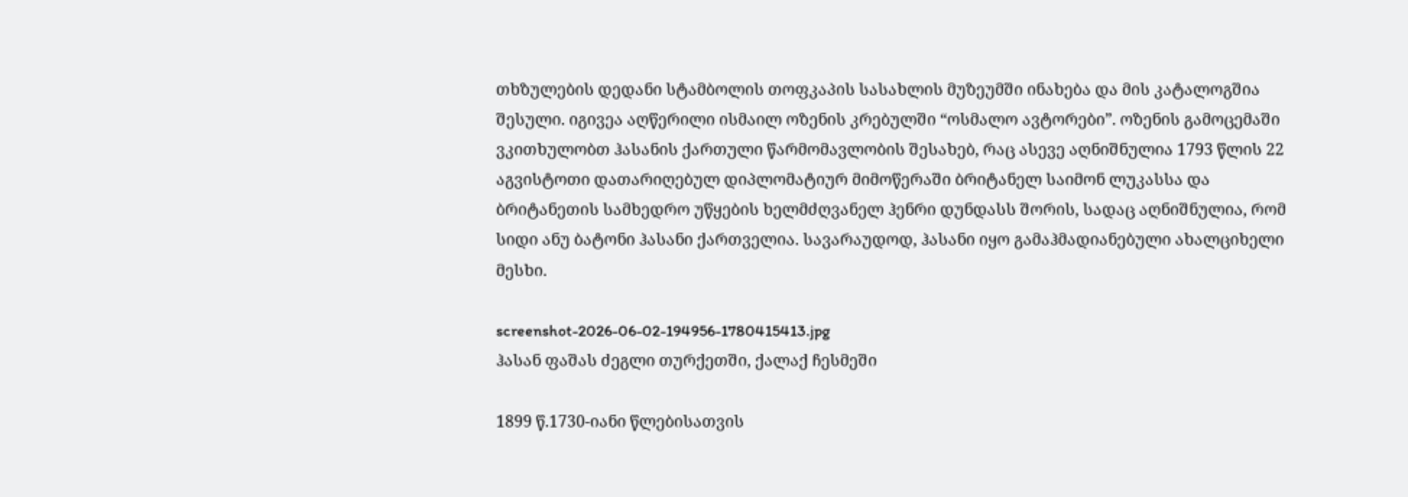თხზულების დედანი სტამბოლის თოფკაპის სასახლის მუზეუმში ინახება და მის კატალოგშია შესული. იგივეა აღწერილი ისმაილ ოზენის კრებულში “ოსმალო ავტორები”. ოზენის გამოცემაში ვკითხულობთ ჰასანის ქართული წარმომავლობის შესახებ, რაც ასევე აღნიშნულია 1793 წლის 22 აგვისტოთი დათარიღებულ დიპლომატიურ მიმოწერაში ბრიტანელ საიმონ ლუკასსა და ბრიტანეთის სამხედრო უწყების ხელმძღვანელ ჰენრი დუნდასს შორის, სადაც აღნიშნულია, რომ სიდი ანუ ბატონი ჰასანი ქართველია. სავარაუდოდ, ჰასანი იყო გამაჰმადიანებული ახალციხელი მესხი.

screenshot-2026-06-02-194956-1780415413.jpg
ჰასან ფაშას ძეგლი თურქეთში, ქალაქ ჩესმეში

1899 წ.1730-იანი წლებისათვის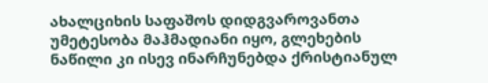ახალციხის საფაშოს დიდგვაროვანთა უმეტესობა მაჰმადიანი იყო, გლეხების ნაწილი კი ისევ ინარჩუნებდა ქრისტიანულ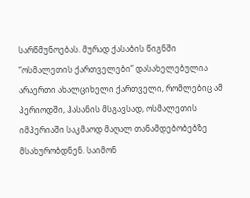სარწმუნოებას. მურად ქასაბის წიგნში “ოსმალეთის ქართველები” დასახელებულია არაერთი ახალციხელი ქართველი, რომლებიც ამ პერიოდში, ჰასანის მსგავსად, ოსმალეთის იმპერიაში საკმაოდ მაღალ თანამდებობებზე მსახურობდნენ. საიმონ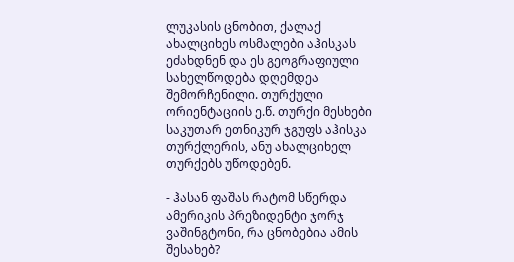ლუკასის ცნობით, ქალაქ ახალციხეს ოსმალები აჰისკას ეძახდნენ და ეს გეოგრაფიული სახელწოდება დღემდეა შემორჩენილი. თურქული ორიენტაციის ე.წ. თურქი მესხები საკუთარ ეთნიკურ ჯგუფს აჰისკა თურქლერის, ანუ ახალციხელ თურქებს უწოდებენ.

- ჰასან ფაშას რატომ სწერდა ამერიკის პრეზიდენტი ჯორჯ ვაშინგტონი, რა ცნობებია ამის შესახებ?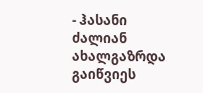- ჰასანი ძალიან ახალგაზრდა გაიწვიეს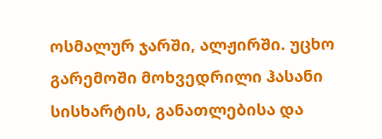ოსმალურ ჯარში, ალჟირში. უცხო გარემოში მოხვედრილი ჰასანი სისხარტის, განათლებისა და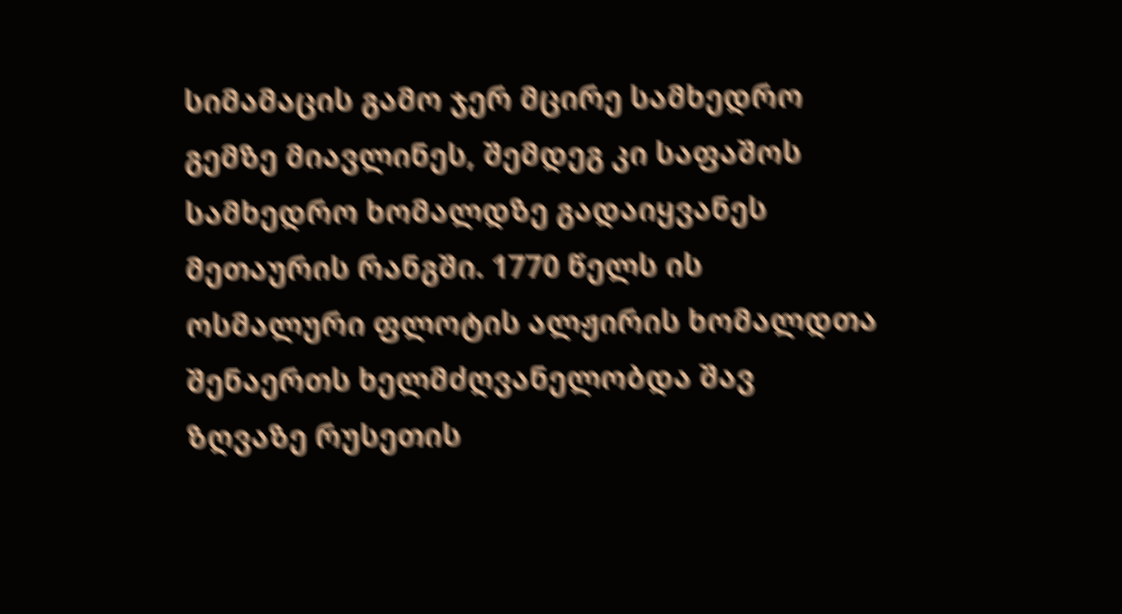სიმამაცის გამო ჯერ მცირე სამხედრო გემზე მიავლინეს, შემდეგ კი საფაშოს სამხედრო ხომალდზე გადაიყვანეს მეთაურის რანგში. 1770 წელს ის ოსმალური ფლოტის ალჟირის ხომალდთა შენაერთს ხელმძღვანელობდა შავ ზღვაზე რუსეთის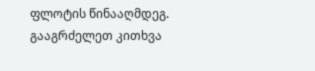ფლოტის წინააღმდეგ. გააგრძელეთ კითხვა